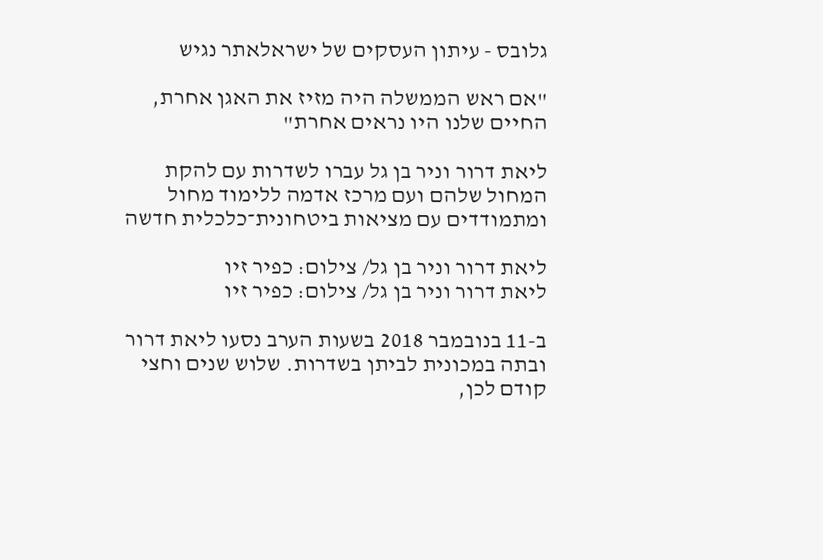גלובס - עיתון העסקים של ישראלאתר נגיש

"אם ראש הממשלה היה מזיז את האגן אחרת, החיים שלנו היו נראים אחרת"

ליאת דרור וניר בן גל עברו לשדרות עם להקת המחול שלהם ועם מרכז אדמה ללימוד מחול ומתמודדים עם מציאות ביטחונית־כלכלית חדשה

ליאת דרור וניר בן גל/ צילום: כפיר זיו
ליאת דרור וניר בן גל/ צילום: כפיר זיו

ב-11 בנובמבר 2018 בשעות הערב נסעו ליאת דרור ובתה במכונית לביתן בשדרות. שלוש שנים וחצי קודם לכן,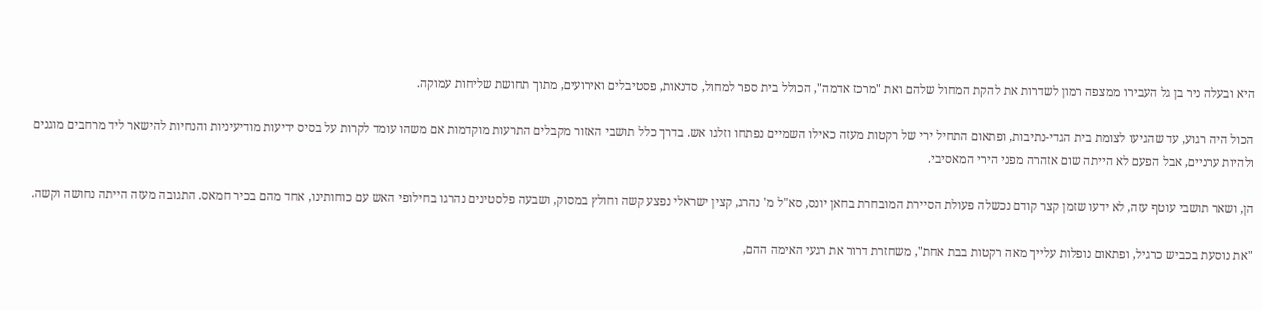היא ובעלה ניר בן גל העבירו ממצפה רמון לשדרות את להקת המחול שלהם ואת "מרכז אדמה", הכולל בית ספר למחול, סדנאות, פסטיבלים ואירועים, מתוך תחושת שליחות עמוקה.

הכול היה רגוע, עד שהגיעו לצומת בית הגדי-נתיבות, ופתאום התחיל ירי של רקטות מעזה כאילו השמיים נפתחו וזלגו אש. בדרך כלל תושבי האזור מקבלים התרעות מוקדמות אם משהו עומד לקרות על בסיס ידיעות מודיעיניות והנחיות להישאר ליד מרחבים מוגנים ולהיות ערניים, אבל הפעם לא הייתה שום אזהרה מפני הירי המאסיבי.

הן, ושאר תושבי עוטף עזה, לא ידעו שזמן קצר קודם נכשלה פעולת הסיירת המובחרת בחאן יונס, סא"ל מ' נהרג, קצין ישראלי נפצע קשה וחולץ במסוק, ושבעה פלסטינים נהרגו בחילופי האש עם כוחותינו, אחד מהם בכיר חמאס. התגובה מעזה הייתה נחושה וקשה.

"את נוסעת בכביש כרגיל, ופתאום נופלות עלייך מאה רקטות בבת אחת", משחזרת דרור את רגעי האימה ההם,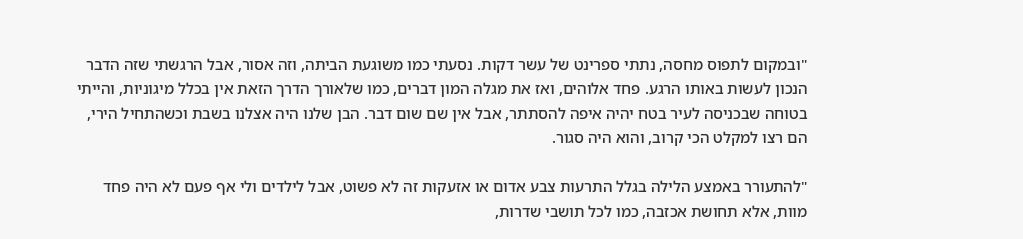"ובמקום לתפוס מחסה, נתתי ספרינט של עשר דקות. נסעתי כמו משוגעת הביתה, וזה אסור, אבל הרגשתי שזה הדבר הנכון לעשות באותו הרגע. פחד אלוהים, ואז את מגלה המון דברים, כמו שלאורך הדרך הזאת אין בכלל מיגוניות, והייתי בטוחה שבכניסה לעיר בטח יהיה איפה להסתתר, אבל אין שם שום דבר. הבן שלנו היה אצלנו בשבת וכשהתחיל הירי, הם רצו למקלט הכי קרוב, והוא היה סגור.

"להתעורר באמצע הלילה בגלל התרעות צבע אדום או אזעקות זה לא פשוט, אבל לילדים ולי אף פעם לא היה פחד מוות, אלא תחושת אכזבה, כמו לכל תושבי שדרות,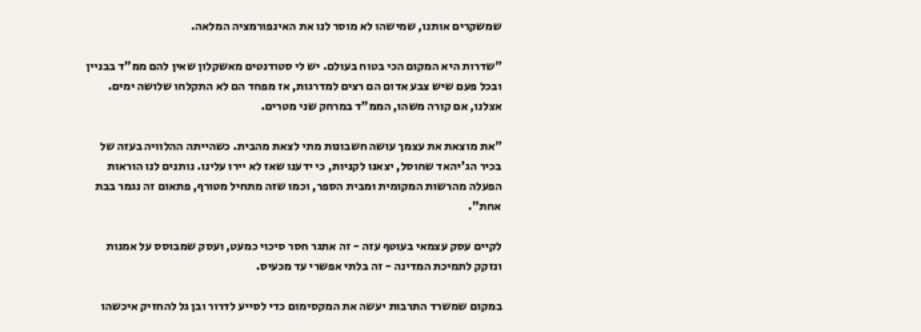שמשקרים אותנו, שמישהו לא מוסר לנו את האינפורמציה המלאה.

"שדרות היא המקום הכי בטוח בעולם. יש לי סטודנטים מאשקלון שאין להם ממ"ד בבניין ובכל פעם שיש צבע אדום הם רצים למדרגות, אז מפחד הם לא התקלחו שלושה ימים. אצלנו, אם קורה משהו, הממ"ד במרחק שני מטרים.

"את מוצאת את עצמך עושה חשבונות מתי לצאת מהבית. כשהייתה ההלוויה בעזה של בכיר הג'יהאד שחוסל, יצאנו לקניות, כי ידענו שאז לא יירו עלינו. נותנים לנו הוראות הפעלה מהרשות המקומית ומבית הספר, וכמו שזה מתחיל מטורף, פתאום זה נגמר בבת אחת".

לקיים עסק עצמאי בעוטף עזה - זה אתגר חסר סיכוי כמעט, ועסק שמבוסס על אמנות ונזקק לתמיכת המדינה - זה בלתי אפשרי עד מכעיס.

במקום שמשרד התרבות יעשה את המקסימום כדי לסייע לדרור ובן גל להחזיק איכשהו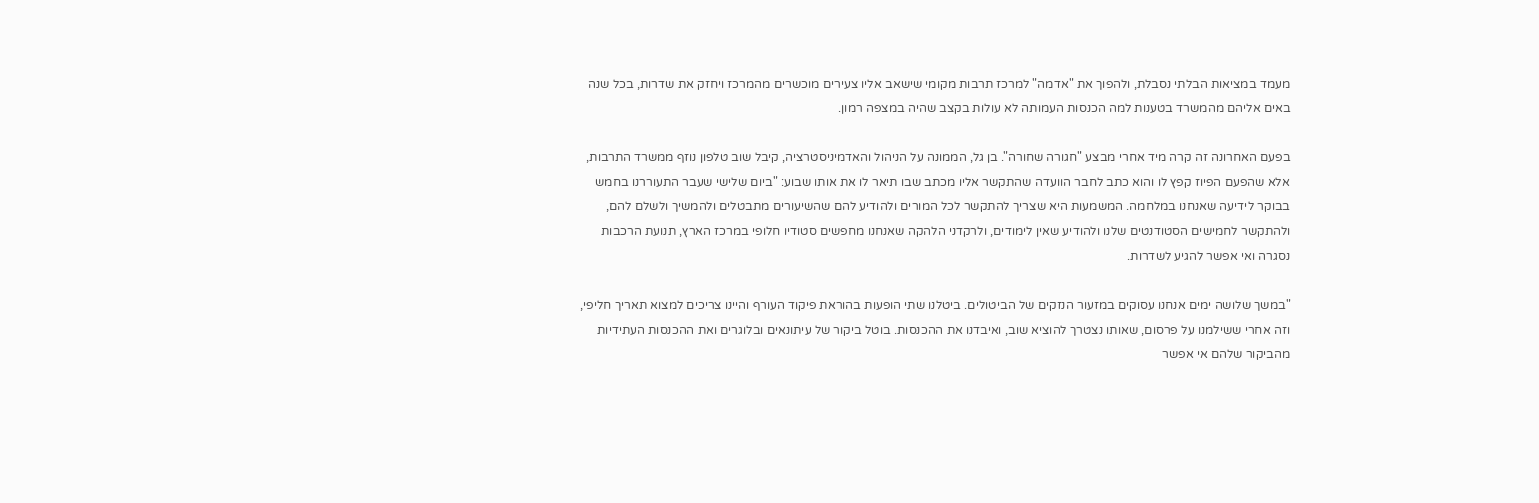מעמד במציאות הבלתי נסבלת, ולהפוך את "אדמה" למרכז תרבות מקומי שישאב אליו צעירים מוכשרים מהמרכז ויחזק את שדרות, בכל שנה באים אליהם מהמשרד בטענות למה הכנסות העמותה לא עולות בקצב שהיה במצפה רמון.

בפעם האחרונה זה קרה מיד אחרי מבצע "חגורה שחורה". בן גל, הממונה על הניהול והאדמיניסטרציה, קיבל שוב טלפון נוזף ממשרד התרבות, אלא שהפעם הפיוז קפץ לו והוא כתב לחבר הוועדה שהתקשר אליו מכתב שבו תיאר לו את אותו שבוע: "ביום שלישי שעבר התעוררנו בחמש בבוקר לידיעה שאנחנו במלחמה. המשמעות היא שצריך להתקשר לכל המורים ולהודיע להם שהשיעורים מתבטלים ולהמשיך ולשלם להם, ולהתקשר לחמישים הסטודנטים שלנו ולהודיע שאין לימודים, ולרקדני הלהקה שאנחנו מחפשים סטודיו חלופי במרכז הארץ, תנועת הרכבות נסגרה ואי אפשר להגיע לשדרות.

"במשך שלושה ימים אנחנו עסוקים במזעור הנזקים של הביטולים. ביטלנו שתי הופעות בהוראת פיקוד העורף והיינו צריכים למצוא תאריך חליפי, וזה אחרי ששילמנו על פרסום, שאותו נצטרך להוציא שוב, ואיבדנו את ההכנסות. בוטל ביקור של עיתונאים ובלוגרים ואת ההכנסות העתידיות מהביקור שלהם אי אפשר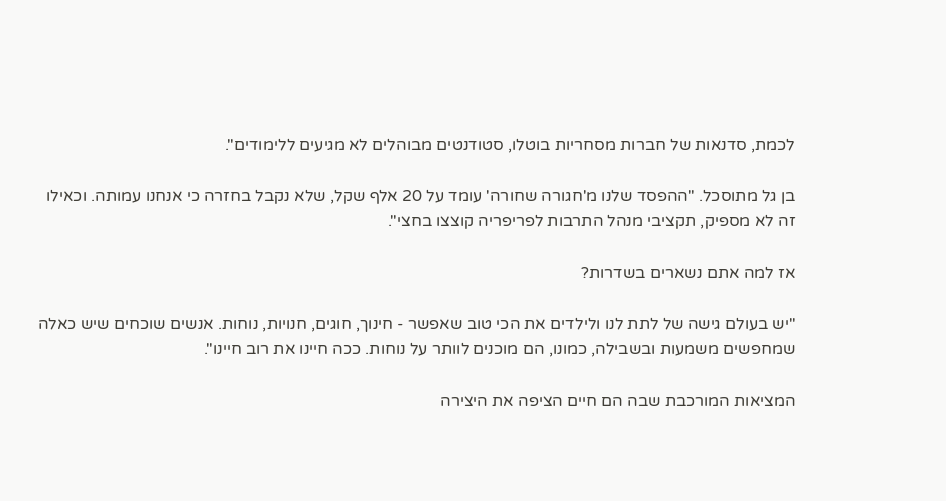לכמת, סדנאות של חברות מסחריות בוטלו, סטודנטים מבוהלים לא מגיעים ללימודים".

בן גל מתוסכל. "ההפסד שלנו מ'חגורה שחורה' עומד על 20 אלף שקל, שלא נקבל בחזרה כי אנחנו עמותה. וכאילו זה לא מספיק, תקציבי מנהל התרבות לפריפריה קוצצו בחצי".

אז למה אתם נשארים בשדרות?

"יש בעולם גישה של לתת לנו ולילדים את הכי טוב שאפשר - חינוך, חוגים, חנויות, נוחות. אנשים שוכחים שיש כאלה שמחפשים משמעות ובשבילה, כמונו, הם מוכנים לוותר על נוחות. ככה חיינו את רוב חיינו".

המציאות המורכבת שבה הם חיים הציפה את היצירה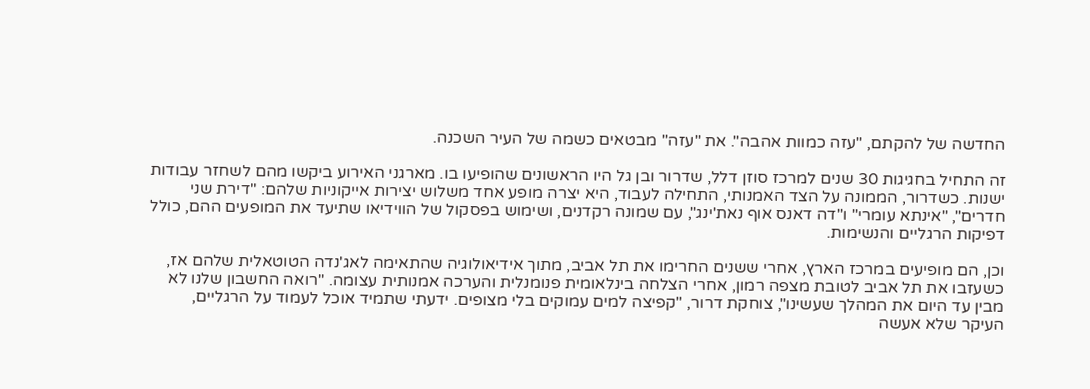החדשה של להקתם, "עזה כמוות אהבה". את "עזה" מבטאים כשמה של העיר השכנה.

זה התחיל בחגיגות 30 שנים למרכז סוזן דלל, שדרור ובן גל היו הראשונים שהופיעו בו. מארגני האירוע ביקשו מהם לשחזר עבודות ישנות. כשדרור, הממונה על הצד האמנותי, התחילה לעבוד, היא יצרה מופע אחד משלוש יצירות אייקוניות שלהם: "דירת שני חדרים", "אינתא עומרי" ו"דה דאנס אוף נאת'ינג", עם שמונה רקדנים, ושימוש בפסקול של הווידיאו שתיעד את המופעים ההם, כולל דפיקות הרגליים והנשימות.

וכן, הם מופיעים במרכז הארץ, אחרי ששנים החרימו את תל אביב, מתוך אידיאולוגיה שהתאימה לאג'נדה הטוטאלית שלהם אז, כשעזבו את תל אביב לטובת מצפה רמון, אחרי הצלחה בינלאומית פנומנלית והערכה אמנותית עצומה. "רואה החשבון שלנו לא מבין עד היום את המהלך שעשינו", צוחקת דרור, "קפיצה למים עמוקים בלי מצופים. ידעתי שתמיד אוכל לעמוד על הרגליים, העיקר שלא אעשה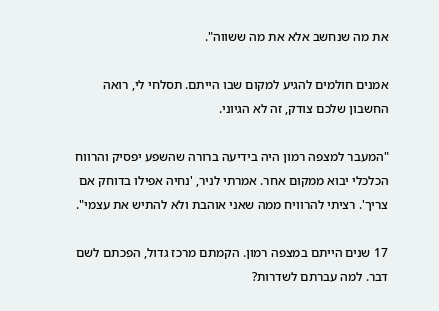את מה שנחשב אלא את מה ששווה".

אמנים חולמים להגיע למקום שבו הייתם. תסלחי לי, רואה החשבון שלכם צודק, זה לא הגיוני.

"המעבר למצפה רמון היה בידיעה ברורה שהשפע יפסיק והרווח הכלכלי יבוא ממקום אחר. אמרתי לניר, 'נחיה אפילו בדוחק אם צריך'. רציתי להרוויח ממה שאני אוהבת ולא להתיש את עצמי".

17 שנים הייתם במצפה רמון. הקמתם מרכז גדול, הפכתם לשם דבר. למה עברתם לשדרות?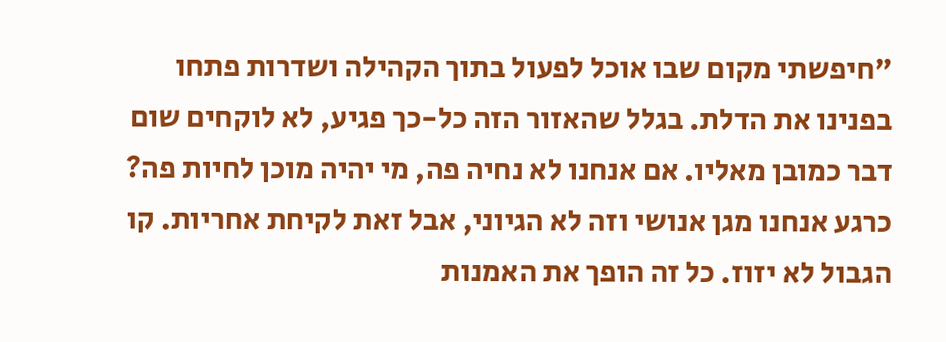"חיפשתי מקום שבו אוכל לפעול בתוך הקהילה ושדרות פתחו בפנינו את הדלת. בגלל שהאזור הזה כל-כך פגיע, לא לוקחים שום דבר כמובן מאליו. אם אנחנו לא נחיה פה, מי יהיה מוכן לחיות פה? כרגע אנחנו מגן אנושי וזה לא הגיוני, אבל זאת לקיחת אחריות. קו הגבול לא יזוז. כל זה הופך את האמנות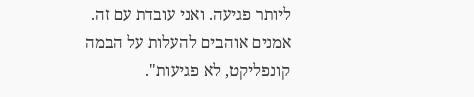ליותר פגיעה. ואני עובדת עם זה. אמנים אוהבים להעלות על הבמה קונפליקט, לא פגיעות".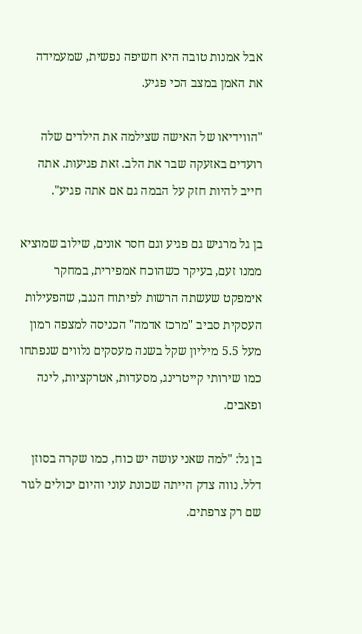אבל אמנות טובה היא חשיפה נפשית, שמעמידה את האמן במצב הכי פגיע.

"הווידיאו של האישה שצילמה את הילדים שלה רועדים באזעקה שבר את הלב. זאת פגיעות. אתה חייב להיות חזק על הבמה גם אם אתה פגיע".

בן גל מרגיש גם פגיע וגם חסר אונים, שילוב שמוציא ממנו זעם, בעיקר כשהוכח אמפירית, במחקר אימפקט שעשתה הרשות לפיתוח הנגב, שהפעילות העסקית סביב "מרכז אדמה" הכניסה למצפה רמון מעל 5.5 מיליון שקל בשנה מעסקים נלווים שנפתחו כמו שירותי קייטרינג, מסעדות, אטרקציות, לינה ופאבים.

בן גל: "למה שאני עושה יש כוח, כמו שקרה בסוזן דלל. נווה צדק הייתה שכונת עוני והיום יכולים לגור שם רק צרפתים.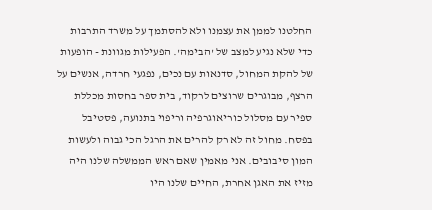החלטנו לממן את עצמנו ולא להסתמך על משרד התרבות כדי שלא נגיע למצב של 'הבימה'. הפעילות מגוונת - הופעות של להקת המחול, סדנאות עם נכים, נפגעי חרדה, אנשים על הרצף, מבוגרים שרוצים לרקוד, בית ספר בחסות מכללת ספיר עם מסלול כוריאוגרפיה וריפוי בתנועה, פסטיבל בפסח. מחול זה לא רק להרים את הרגל הכי גבוה ולעשות המון סיבובים. אני מאמין שאם ראש הממשלה שלנו היה מזיז את האגן אחרת, החיים שלנו היו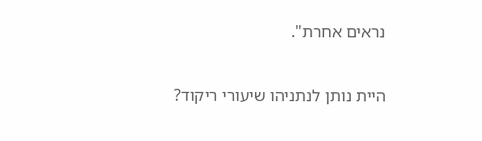נראים אחרת".

היית נותן לנתניהו שיעורי ריקוד?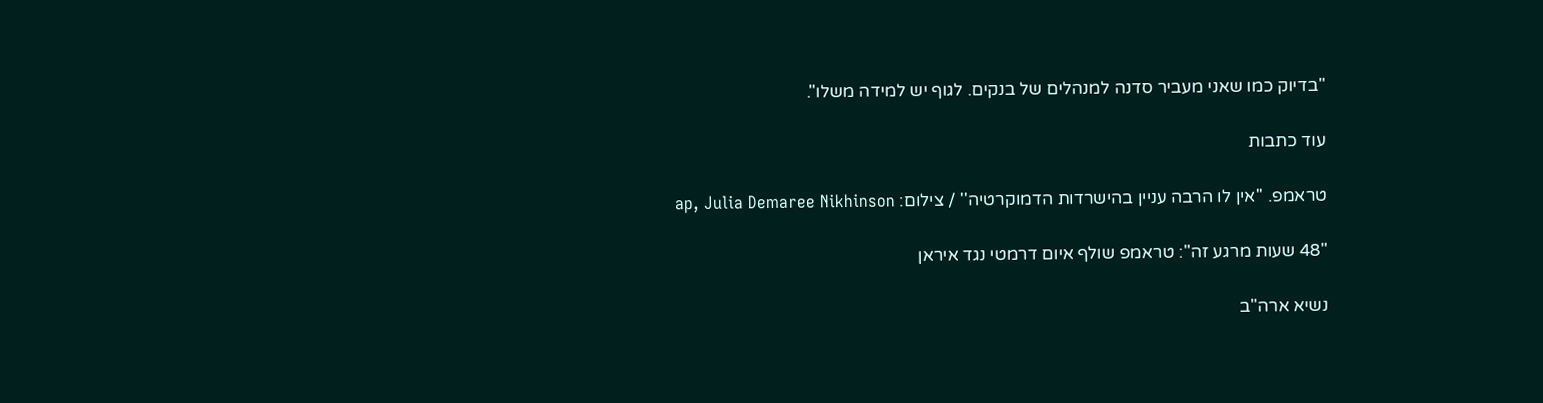"בדיוק כמו שאני מעביר סדנה למנהלים של בנקים. לגוף יש למידה משלו".

עוד כתבות

טראמפ. ''אין לו הרבה עניין בהישרדות הדמוקרטיה'' / צילום: ap, Julia Demaree Nikhinson

"48 שעות מרגע זה": טראמפ שולף איום דרמטי נגד איראן

נשיא ארה"ב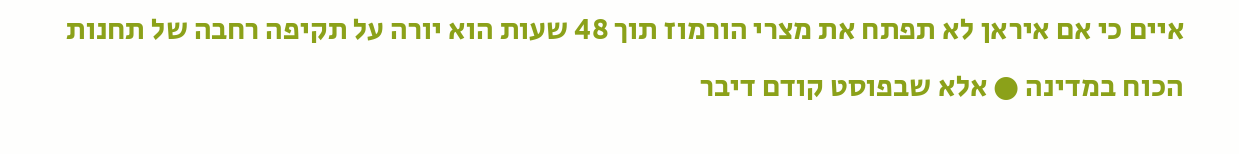איים כי אם איראן לא תפתח את מצרי הורמוז תוך 48 שעות הוא יורה על תקיפה רחבה של תחנות הכוח במדינה ● אלא שבפוסט קודם דיבר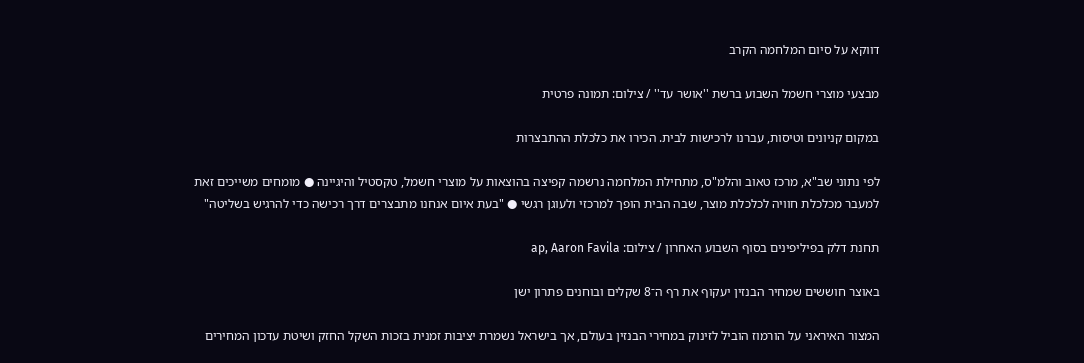דווקא על סיום המלחמה הקרב

מבצעי מוצרי חשמל השבוע ברשת ''אושר עד'' / צילום: תמונה פרטית

במקום קניונים וטיסות, עברנו לרכישות לבית. הכירו את כלכלת ההתבצרות

לפי נתוני שב"א, מרכז טאוב והלמ"ס, מתחילת המלחמה נרשמה קפיצה בהוצאות על מוצרי חשמל, טקסטיל והיגיינה ● מומחים משייכים זאת למעבר מכלכלת חוויה לכלכלת מוצר, שבה הבית הופך למרכזי ולעוגן רגשי ● "בעת איום אנחנו מתבצרים דרך רכישה כדי להרגיש בשליטה"

תחנת דלק בפיליפינים בסוף השבוע האחרון / צילום: ap, Aaron Favila

באוצר חוששים שמחיר הבנזין יעקוף את רף ה־8 שקלים ובוחנים פתרון ישן

המצור האיראני על הורמוז הוביל לזינוק במחירי הבנזין בעולם, אך בישראל נשמרת יציבות זמנית בזכות השקל החזק ושיטת עדכון המחירים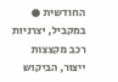החודשית ● במקביל, יצרניות רכב מקצצות ייצור, הביקוש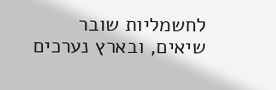לחשמליות שובר שיאים, ובארץ נערכים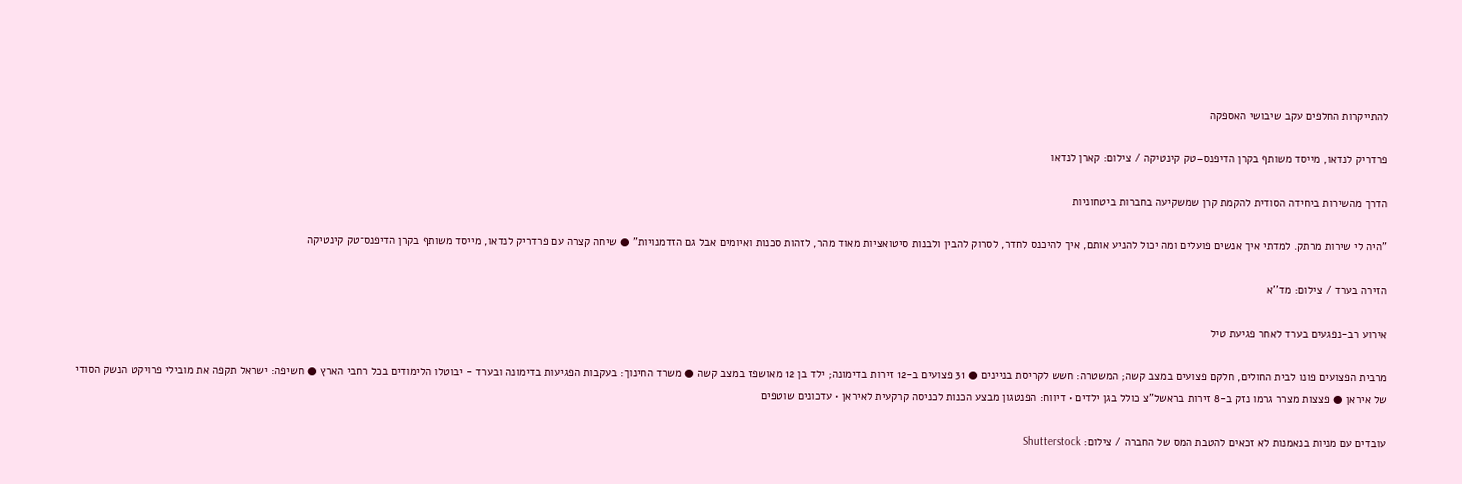להתייקרות החלפים עקב שיבושי האספקה

פרדריק לנדאו, מייסד משותף בקרן הדיפנס–טק קינטיקה / צילום: קארן לנדאו

הדרך מהשירות ביחידה הסודית להקמת קרן שמשקיעה בחברות ביטחוניות

"היה לי שירות מרתק. למדתי איך אנשים פועלים ומה יכול להניע אותם, איך להיכנס לחדר, לסרוק להבין ולבנות סיטואציות מאוד מהר, לזהות סכנות ואיומים אבל גם הזדמנויות" ● שיחה קצרה עם פרדריק לנדאו, מייסד משותף בקרן הדיפנס־טק קינטיקה

הזירה בערד / צילום: מד''א

אירוע רב-נפגעים בערד לאחר פגיעת טיל

מרבית הפצועים פונו לבית החולים, חלקם פצועים במצב קשה; המשטרה: חשש לקריסת בניינים ● 31 פצועים ב-12 זירות בדימונה; ילד בן 12 מאושפז במצב קשה ● משרד החינוך: בעקבות הפגיעות בדימונה ובערד - יבוטלו הלימודים בכל רחבי הארץ ● חשיפה: ישראל תקפה את מובילי פרויקט הנשק הסודי של איראן ● פצצות מצרר גרמו נזק ב-8 זירות בראשל"צ כולל בגן ילדים • דיווח: הפנטגון מבצע הכנות לכניסה קרקעית לאיראן • עדכונים שוטפים

עובדים עם מניות בנאמנות לא זכאים להטבת המס של החברה / צילום: Shutterstock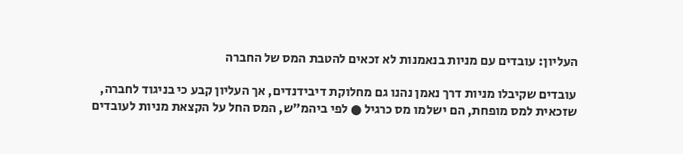העליון: עובדים עם מניות בנאמנות לא זכאים להטבת המס של החברה

עובדים שקיבלו מניות דרך נאמן נהנו גם מחלוקת דיבידנדים, אך העליון קבע כי בניגוד לחברה, שזכאית למס מופחת, הם ישלמו מס כרגיל ● לפי ביהמ"ש, המס החל על הקצאת מניות לעובדים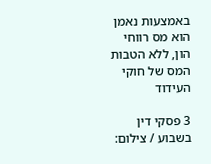באמצעות נאמן הוא מס רווחי הון, ללא הטבות המס של חוקי העידוד

3 פסקי דין בשבוע / צילום: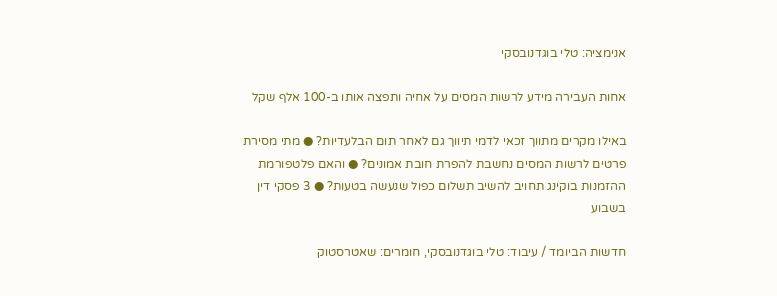אנימציה: טלי בוגדנובסקי

אחות העבירה מידע לרשות המסים על אחיה ותפצה אותו ב-100 אלף שקל

באילו מקרים מתווך זכאי לדמי תיווך גם לאחר תום הבלעדיות? ● מתי מסירת פרטים לרשות המסים נחשבת להפרת חובת אמונים? ● והאם פלטפורמת ההזמנות בוקינג תחויב להשיב תשלום כפול שנעשה בטעות? ● 3 פסקי דין בשבוע

חדשות הביומד / עיבוד: טלי בוגדנובסקי, חומרים: שאטרסטוק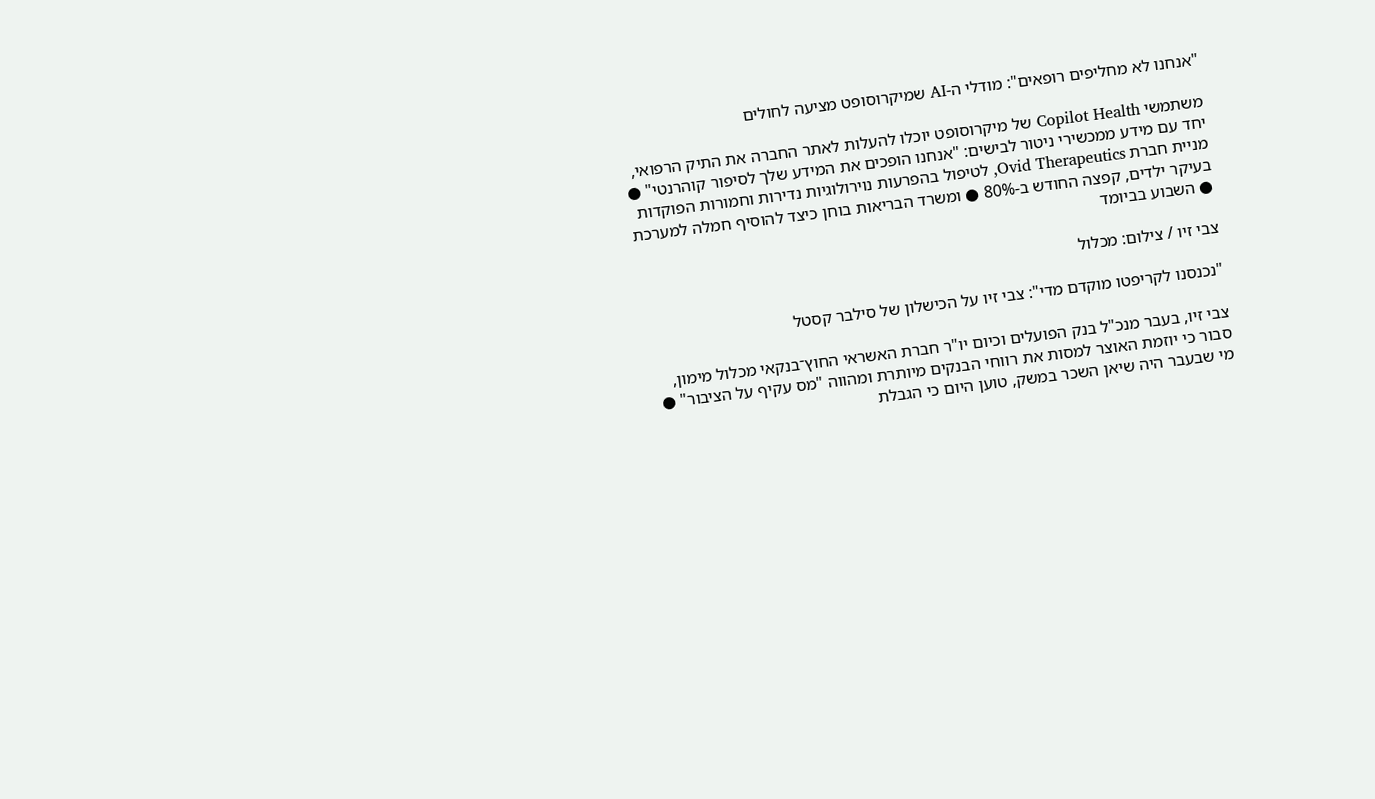"אנחנו לא מחליפים רופאים": מודלי ה-AI שמיקרוסופט מציעה לחולים

משתמשי Copilot Health של מיקרוסופט יוכלו להעלות לאתר החברה את התיק הרפואי, יחד עם מידע ממכשירי ניטור לבישים: "אנחנו הופכים את המידע שלך לסיפור קוהרנטי" ● מניית חברת Ovid Therapeutics, לטיפול בהפרעות נוירולוגיות נדירות וחמורות הפוקדות בעיקר ילדים, קפצה החודש ב-80% ● ומשרד הבריאות בוחן כיצד להוסיף חמלה למערכת ● השבוע בביומד

צבי זיו / צילום: מכלול

"נכנסנו לקריפטו מוקדם מדי": צבי זיו על הכישלון של סילבר קסטל

צבי זיו, בעבר מנכ"ל בנק הפועלים וכיום יו"ר חברת האשראי החוץ־בנקאי מכלול מימון, סבור כי יוזמת האוצר למסות את רווחי הבנקים מיותרת ומהווה "מס עקיף על הציבור" ● מי שבעבר היה שיאן השכר במשק, טוען היום כי הגבלת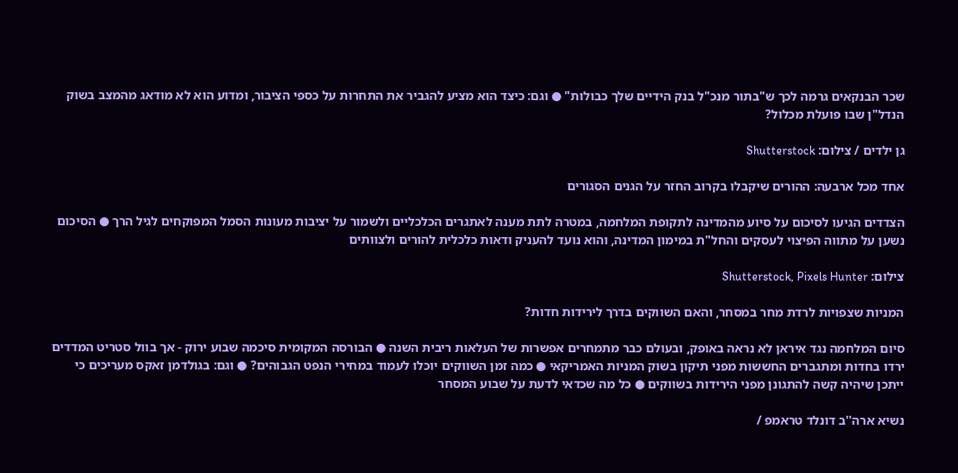שכר הבנקאים גרמה לכך ש"בתור מנכ"ל בנק הידיים שלך כבולות" ● וגם: כיצד הוא מציע להגביר את התחרות על כספי הציבור, ומדוע הוא לא מודאג מהמצב בשוק הנדל"ן שבו פועלת מכלול?

גן ילדים / צילום: Shutterstock

אחד מכל ארבעה: ההורים שיקבלו בקרוב החזר על הגנים הסגורים

הצדדים הגיעו לסיכום על סיוע מהמדינה לתקופת המלחמה, במטרה לתת מענה לאתגרים הכלכליים ולשמור על יציבות מעונות הסמל המפוקחים לגיל הרך ● הסיכום נשען על מתווה הפיצוי לעסקים והחל"ת במימון המדינה, והוא נועד להעניק ודאות כלכלית להורים ולצוותים

צילום: Shutterstock, Pixels Hunter

המניות שצפויות לרדת מחר במסחר, והאם השווקים בדרך לירידות חדות?

סיום המלחמה נגד איראן לא נראה באופק, ובעולם כבר מתמחרים אפשרות של העלאות ריבית השנה ● הבורסה המקומית סיכמה שבוע ירוק - אך בוול סטריט המדדים ירדו בחדות ומתגברים החששות מפני תיקון בשוק המניות האמריקאי ● כמה זמן השווקים יוכלו לעמוד במחירי הנפט הגבוהים? ● וגם: בגולדמן זאקס מעריכים כי ייתכן שיהיה קשה להתגונן מפני הירידות בשווקים ● כל מה שכדאי לדעת על שבוע המסחר

נשיא ארה''ב דונלד טראמפ /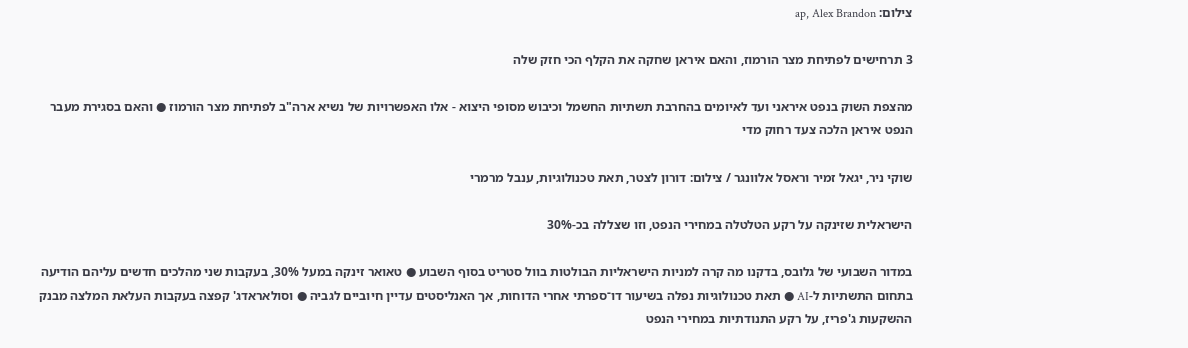צילום: ap, Alex Brandon

3 תרחישים לפתיחת מצר הורמוז, והאם איראן שחקה את הקלף הכי חזק שלה

מהצפת השוק בנפט איראני ועד לאיומים בהחרבת תשתיות החשמל וכיבוש מסופי היצוא - אלו האפשרויות של נשיא ארה"ב לפתיחת מצר הורמוז ● והאם בסגירת מעבר הנפט איראן הלכה צעד רחוק מדי

שוקי ניר, יגאל זמיר וראסל אלוונגר / צילום: דורון לצטר, תאת טכנולוגיות, ענבל מרמרי

הישראלית שזינקה על רקע הטלטלה במחירי הנפט, וזו שצללה בכ-30%

במדור השבועי של גלובס, בדקנו מה קרה למניות הישראליות הבולטות בוול סטריט בסוף השבוע ● טאואר זינקה במעל 30%, בעקבות שני מהלכים חדשים עליהם הודיעה בתחום התשתיות ל-AI ● תאת טכנולוגיות נפלה בשיעור דו־ספרתי אחרי הדוחות, אך האנליסטים עדיין חיוביים לגביה ● וסולאראדג' קפצה בעקבות העלאת המלצה מבנק ההשקעות ג'פריז, על רקע התנודתיות במחירי הנפט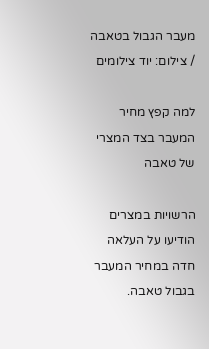מעבר הגבול בטאבה / צילום: יוד צילומים

למה קפץ מחיר המעבר בצד המצרי של טאבה

הרשויות במצרים הודיעו על העלאה חדה במחיר המעבר בגבול טאבה.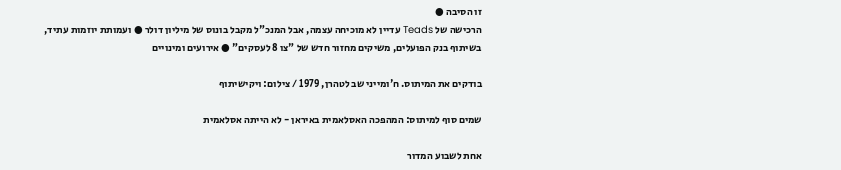זו הסיבה ●
הרכישה של Teads עדיין לא מוכיחה עצמה, אבל המנכ"ל מקבל בונוס של מיליון דולר ● ועמותת יוזמות עתיד, בשיתוף בנק הפועלים, משיקים מחזור חדש של "צו 8 לעסקים" ● אירועים ומינויים

בודקים את המיתוס. ח'ומייני שב לטהרן, 1979 / צילום: ויקישיתוף

שמים סוף למיתוס: המהפכה האסלאמית באיראן - לא הייתה אסלאמית

אחת לשבוע המדור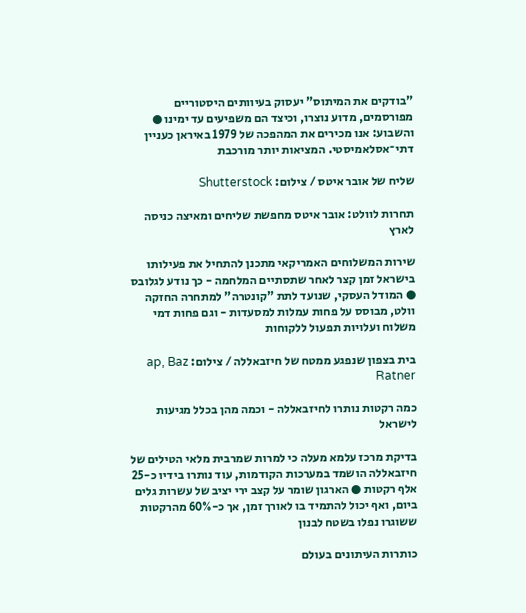"בודקים את המיתוס" יעסוק בעיוותים היסטוריים מפורסמים, מדוע נוצרו, וכיצד הם משפיעים עד ימינו ● והשבוע: אנו מכירים את המהפכה של 1979 באיראן כעניין דתי־אסלאמיסטי. המציאות יותר מורכבת

שליח של אובר איטס / צילום: Shutterstock

תחרות לוולט: אובר איטס מחפשת שליחים ומאיצה כניסה לארץ

שירות המשלוחים האמריקאי מתכנן להתחיל את פעילותו בישראל זמן קצר לאחר שתסתיים המלחמה - כך נודע לגלובס ● המודל העסקי, שנועד לתת "קונטרה" למתחרה החזקה וולט, מבוסס על פחות עמלות למסעדות - וגם פחות דמי משלוח ועלויות תפעול ללקוחות

בית בצפון שנפגע ממטח של חיזבאללה / צילום: ap, Baz Ratner

כמה רקטות נותרו לחיזבאללה - וכמה מהן בכלל מגיעות לישראל

בדיקת מרכז עלמא מעלה כי למרות שמרבית מלאי הטילים של חיזבאללה הושמד במערכות הקודמות, עוד נותרו בידיו כ-25 אלף רקטות ● הארגון שומר על קצב ירי יציב של עשרות גלים ביום, ואף יכול להתמיד בו לאורך זמן, אך כ-60% מהרקטות ששוגרו נפלו בשטח לבנון

כותרות העיתונים בעולם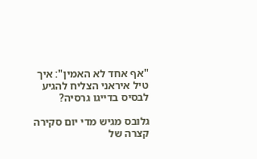"אף אחד לא האמין": איך טיל איראני הצליח להגיע לבסיס בדייגו גרסיה?

גלובס מגיש מדי יום סקירה קצרה של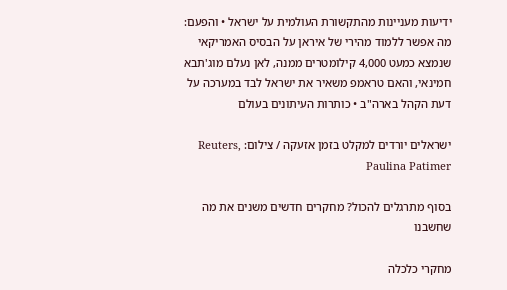ידיעות מעניינות מהתקשורת העולמית על ישראל • והפעם: מה אפשר ללמוד מהירי של איראן על הבסיס האמריקאי שנמצא כמעט 4,000 קילומטרים ממנה, לאן נעלם מוג'תבא חמינאי, והאם טראמפ משאיר את ישראל לבד במערכה על דעת הקהל בארה"ב • כותרות העיתונים בעולם

ישראלים יורדים למקלט בזמן אזעקה / צילום: Reuters, Paulina Patimer

בסוף מתרגלים להכול? מחקרים חדשים משנים את מה שחשבנו

מחקרי כלכלה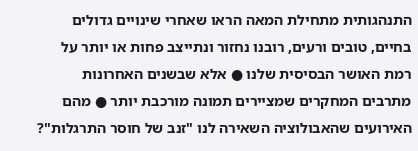התנהגותית מתחילת המאה הראו שאחרי שינויים גדולים בחיים, טובים ורעים, רובנו נחזור ונתייצב פחות או יותר על רמת האושר הבסיסית שלנו ● אלא שבשנים האחרונות מתרבים המחקרים שמציירים תמונה מורכבת יותר ● מהם האירועים שהאבולוציה השאירה לנו "זנב של חוסר התרגלות"?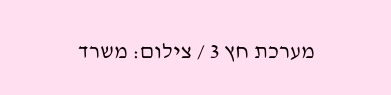מערכת חץ 3 / צילום: משרד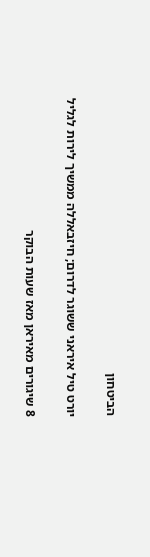הביטחון

יורט טיל איראני ששוגר לדרום; חיזבאללה ממשיך לירות לגליל

8 שיגורים מאיראן מאז שעות הבוקר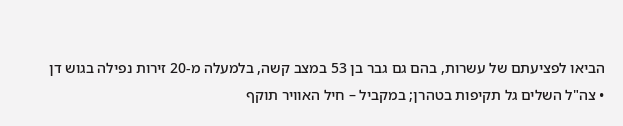הביאו לפציעתם של עשרות, בהם גם גבר בן 53 במצב קשה, בלמעלה מ-20 זירות נפילה בגוש דן • צה"ל השלים גל תקיפות בטהרן; במקביל – חיל האוויר תוקף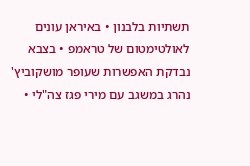תשתיות בלבנון • באיראן עונים לאולטימטום של טראמפ • בצבא נבדקת האפשרות שעופר מושקוביץ' נהרג במשגב עם מירי פגז צה"לי •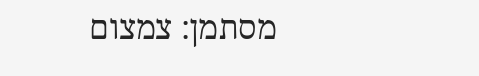מסתמן: צמצום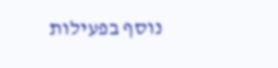נוסף בפעילות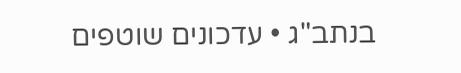בנתב"ג • עדכונים שוטפים